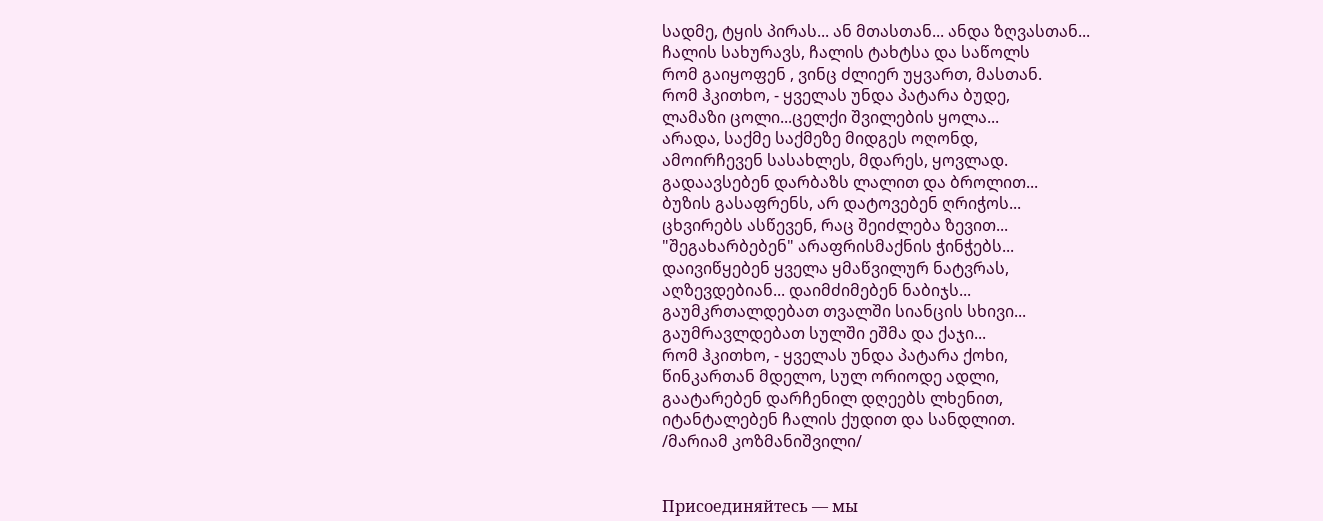სადმე, ტყის პირას... ან მთასთან... ანდა ზღვასთან...
ჩალის სახურავს, ჩალის ტახტსა და საწოლს
რომ გაიყოფენ , ვინც ძლიერ უყვართ, მასთან.
რომ ჰკითხო, - ყველას უნდა პატარა ბუდე,
ლამაზი ცოლი...ცელქი შვილების ყოლა...
არადა, საქმე საქმეზე მიდგეს ოღონდ,
ამოირჩევენ სასახლეს, მდარეს, ყოვლად.
გადაავსებენ დარბაზს ლალით და ბროლით...
ბუზის გასაფრენს, არ დატოვებენ ღრიჭოს...
ცხვირებს ასწევენ, რაც შეიძლება ზევით...
"შეგახარბებენ" არაფრისმაქნის ჭინჭებს...
დაივიწყებენ ყველა ყმაწვილურ ნატვრას,
აღზევდებიან... დაიმძიმებენ ნაბიჯს...
გაუმკრთალდებათ თვალში სიანცის სხივი...
გაუმრავლდებათ სულში ეშმა და ქაჯი...
რომ ჰკითხო, - ყველას უნდა პატარა ქოხი,
წინკართან მდელო, სულ ორიოდე ადლი,
გაატარებენ დარჩენილ დღეებს ლხენით,
იტანტალებენ ჩალის ქუდით და სანდლით.
/მარიამ კოზმანიშვილი/


Присоединяйтесь — мы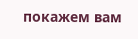покажем вам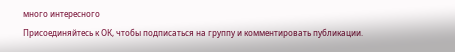много интересного
Присоединяйтесь к ОК, чтобы подписаться на группу и комментировать публикации.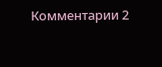Комментарии 2